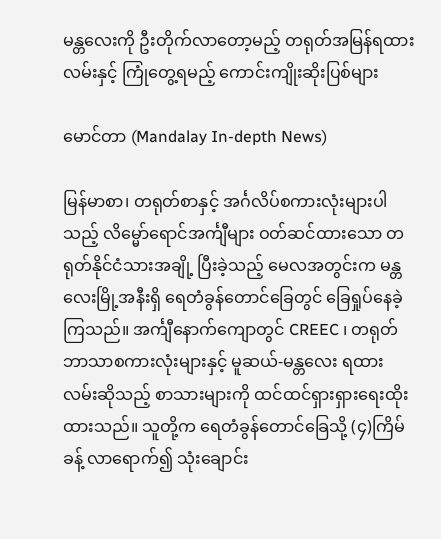မန္တလေးကို ဦးတိုက်လာတော့မည့် တရုတ်အမြန်ရထားလမ်းနှင့် ကြုံတွေ့ရမည့် ကောင်းကျိုးဆိုးပြစ်များ

မောင်တာ (Mandalay In-depth News)

မြန်မာစာ၊ တရုတ်စာနှင့် အင်္ဂလိပ်စကားလုံးများပါသည့် လိမ္မော်ရောင်အင်္ကျီများ ဝတ်ဆင်ထားသော တရုတ်နိုင်ငံသားအချို့ ပြီးခဲ့သည့် မေလအတွင်းက မန္တလေးမြို့အနီးရှိ ရေတံခွန်တောင်ခြေတွင် ခြေရှုပ်နေခဲ့ကြသည်။ အင်္ကျီနောက်ကျောတွင် CREEC ၊ တရုတ်ဘာသာစကားလုံးများနှင့် မူဆယ်-မန္တလေး ရထားလမ်းဆိုသည့် စာသားများကို ထင်ထင်ရှားရှားရေးထိုးထားသည်။ သူတို့က ရေတံခွန်တောင်ခြေသို့ (၄)ကြိမ်ခန့် လာရောက်၍ သုံးချောင်း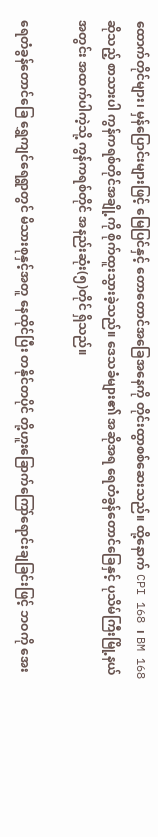ထောက်တိုင်များ၊ မှန်ပြောင်းများဖြင့် မြေပြင်နှင့် တောတောင်အခြေအနေကို တိုင်းထွာစစ်ဆေးသည်။ ထို့နောက် CPI 168 ၊ BM 168 ဆိုသည့် စာသားပါ ကွန်ကရစ်တိုင်အချို့ကို စိုက်ထူးသွားခဲ့သည်။ ဒေသခံများ၏ အဆိုအရ ရေတံခွန်တောင်ခြေနှင့် ပုသိမ်ကြီးမြို့နယ်အတွင်း အထက်ပါကဲ့သို့ ကွန်ကရစ်တိုင် အနည်းဆုံး(၅)တိုင် ရှိသည်။

ရေတံခွန်တောင်ခြေ ရွှေကျင်ရေရွာတွင် မိသားစုနှင့်အတူ နေထိုင်ပြီး တနိုင်တပိုင် တို့ဟူးခြောက်ကြော်ရောင်းချခြင်းဖြင့် ဘဝကို အေး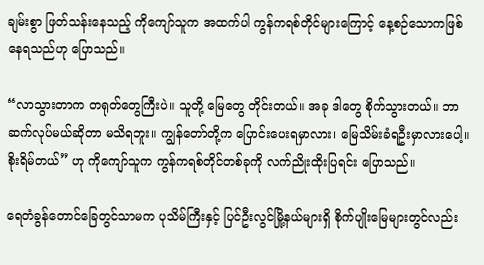ချမ်းစွာ ဖြတ်သန်းနေသည့် ကိုကျော်သူက အထက်ပါ ကွန်ကရစ်တိုင်များကြောင့် နေ့စဉ်သောကဖြစ်နေရသည်ဟု ပြောသည်။

“လာသွားတာက တရုတ်တွေကြီးပဲ။ သူတို့ မြေတွေ တိုင်းတယ်။ အခု ဒါတွေ စိုက်သွားတယ်။ ဘာဆက်လုပ်မယ်ဆိုတာ မသိရဘူး။ ကျွန်တော်တို့က ပြောင်းပေးရမှာလား၊ မြေသိမ်းခံရဦးမှာလားပေါ့။ စိုးရိမ်တယ်” ဟု ကိုကျော်သူက ကွန်ကရစ်တိုင်တစ်ခုကို လက်ညိုးထိုးပြရင်း ပြောသည်။

ရေတံခွန်တောင်ခြေတွင်သာမက ပုသိမ်ကြီးနှင့် ပြင်ဦးလွင်မြို့နယ်များရှိ စိုက်ပျိုးမြေများတွင်လည်း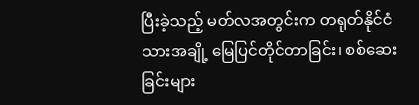ပြီးခဲ့သည့် မတ်လအတွင်းက တရုတ်နိုင်ငံသားအချို့ မြေပြင်တိုင်တာခြင်း၊ စစ်ဆေးခြင်းများ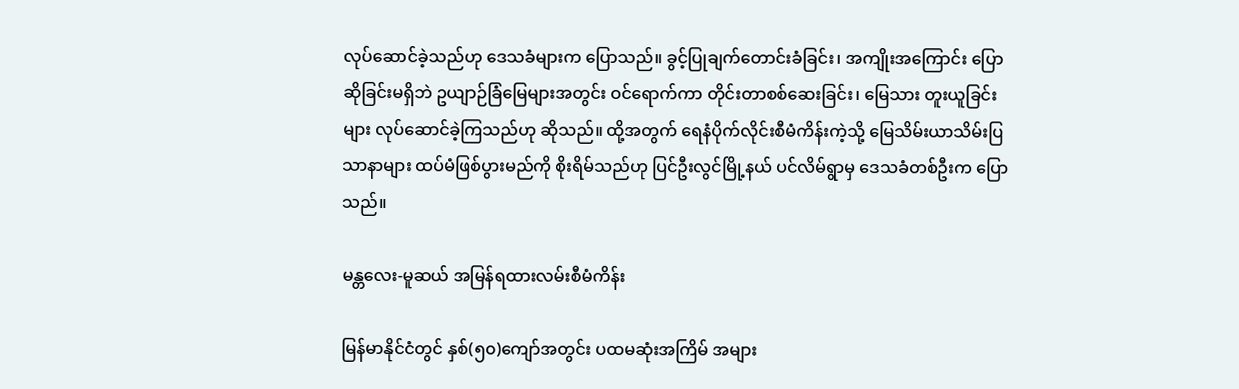လုပ်ဆောင်ခဲ့သည်ဟု ဒေသခံများက ပြောသည်။ ခွင့်ပြုချက်တောင်းခံခြင်း၊ အကျိုးအကြောင်း ပြောဆိုခြင်းမရှိဘဲ ဥယျာဉ်ခြံမြေများအတွင်း ဝင်ရောက်ကာ တိုင်းတာစစ်ဆေးခြင်း၊ မြေသား တူးယူခြင်းများ လုပ်ဆောင်ခဲ့ကြသည်ဟု ဆိုသည်။ ထို့အတွက် ရေနံပိုက်လိုင်းစီမံကိန်းကဲ့သို့ မြေသိမ်းယာသိမ်းပြသာနာများ ထပ်မံဖြစ်ပွားမည်ကို စိုးရိမ်သည်ဟု ပြင်ဦးလွင်မြို့နယ် ပင်လိမ်ရွာမှ ဒေသခံတစ်ဦးက ပြောသည်။

မန္တလေး-မူဆယ် အမြန်ရထားလမ်းစီမံကိန်း

မြန်မာနိုင်ငံတွင် နှစ်(၅၀)ကျော်အတွင်း ပထမဆုံးအကြိမ် အများ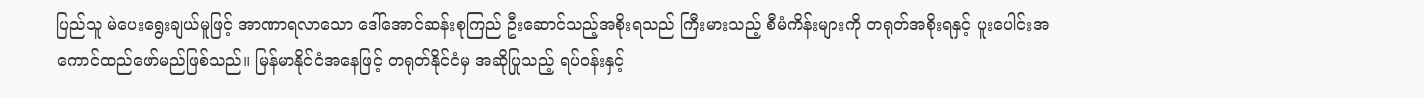ပြည်သူ မဲပေးရွေးချယ်မူဖြင့် အာဏာရလာသော ဒေါ်အောင်ဆန်းစုကြည် ဦးဆောင်သည့်အစိုးရသည် ကြီးမားသည့် စီမံကိန်းများကို တရုတ်အစိုးရနှင့် ပူးပေါင်းအကောင်ထည်ဖော်မည်ဖြစ်သည်။ မြန်မာနိုင်ငံအနေဖြင့် တရုတ်နိုင်ငံမှ အဆိုပြုသည့် ရပ်ဝန်းနှင့်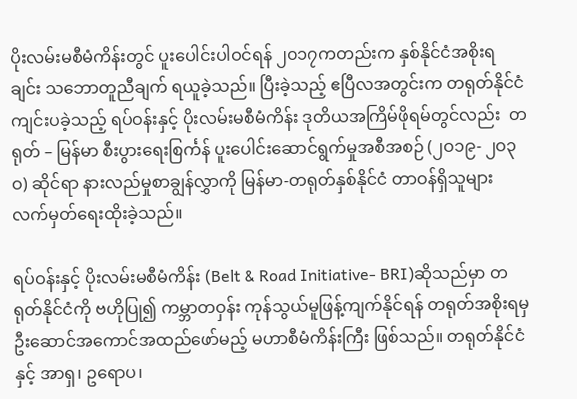ပိုးလမ်းမစီမံကိန်းတွင် ပူးပေါင်းပါဝင်ရန် ၂၀၁၇ကတည်းက နှစ်နိုင်ငံအစိုးရချင်း သဘောတူညီချက် ရယူခဲ့သည်။ ပြီးခဲ့သည့် ဧပြီလအတွင်းက တရုတ်နိုင်ငံကျင်းပခဲ့သည့် ရပ်ဝန်းနှင့် ပိုးလမ်းမစီမံကိန်း ဒုတိယအကြိမ်ဖိုရမ်တွင်လည်း  တရုတ် – မြန်မာ စီးပွားရေးစြင်္ကန် ပူးပေါင်းဆောင်ရွက်မှုအစီအစဉ် (၂ဝ၁၉- ၂ဝ၃ဝ) ဆိုင်ရာ နားလည်မှုစာချွန်လွှာကို မြန်မာ-တရုတ်နှစ်နိုင်ငံ တာဝန်ရှိသူများ လက်မှတ်ရေးထိုးခဲ့သည်။

ရပ်ဝန်းနှင့် ပိုးလမ်းမစီမံကိန်း (Belt & Road Initiative- BRI)ဆိုသည်မှာ တရုတ်နိုင်ငံကို ဗဟိုပြု၍ ကမ္ဘာတဝှန်း ကုန်သွယ်မူဖြန့်ကျက်နိုင်ရန် တရုတ်အစိုးရမှ ဦးဆောင်အကောင်အထည်ဖော်မည့် မဟာစီမံကိန်းကြီး ဖြစ်သည်။ တရုတ်နိုင်ငံနှင့် အာရှ၊ ဥရောပ၊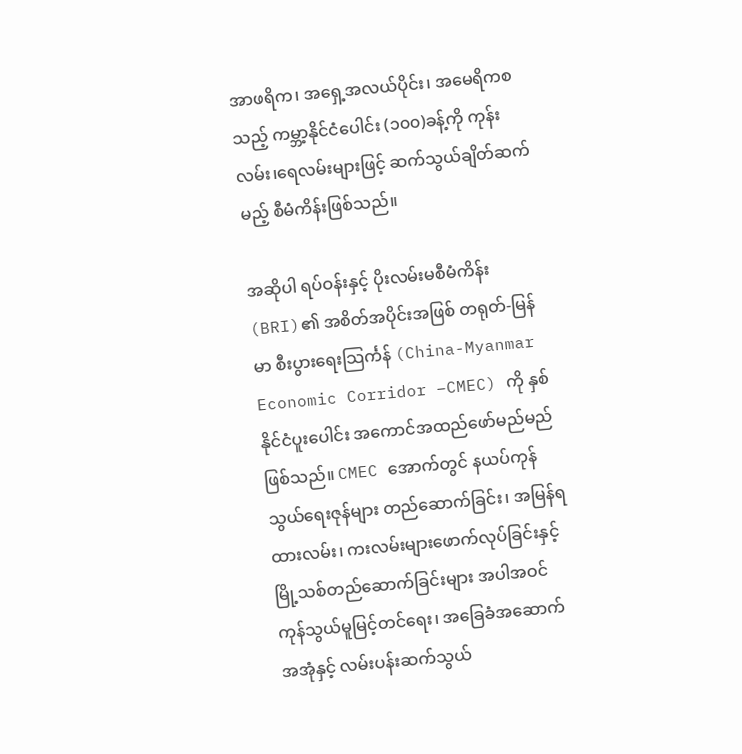အာဖရိက၊ အရှေ့အလယ်ပိုင်း၊ အမေရိကစသည့် ကမ္ဘာ့နိုင်ငံပေါင်း (၁၀၀)ခန့်ကို ကုန်းလမ်း၊ရေလမ်းများဖြင့် ဆက်သွယ်ချိတ်ဆက်မည့် စီမံကိန်းဖြစ်သည်။

အဆိုပါ ရပ်ဝန်းနှင့် ပိုးလမ်းမစီမံကိန်း (BRI)၏ အစိတ်အပိုင်းအဖြစ် တရုတ်-မြန်မာ စီးပွားရေးသြင်္ကန် (China-Myanmar Economic Corridor –CMEC) ကို နှစ်နိုင်ငံပူးပေါင်း အကောင်အထည်ဖော်မည်မည်ဖြစ်သည်။ CMEC အောက်တွင် နယပ်ကုန်သွယ်ရေးဇုန်များ တည်ဆောက်ခြင်း၊ အမြန်ရထားလမ်း၊ ကးလမ်းများဖောက်လုပ်ခြင်းနှင့် မြို့သစ်တည်ဆောက်ခြင်းများ အပါအဝင် ကုန်သွယ်မူမြင့်တင်ရေး၊ အခြေခံအဆောက်အအုံနှင့် လမ်းပန်းဆက်သွယ်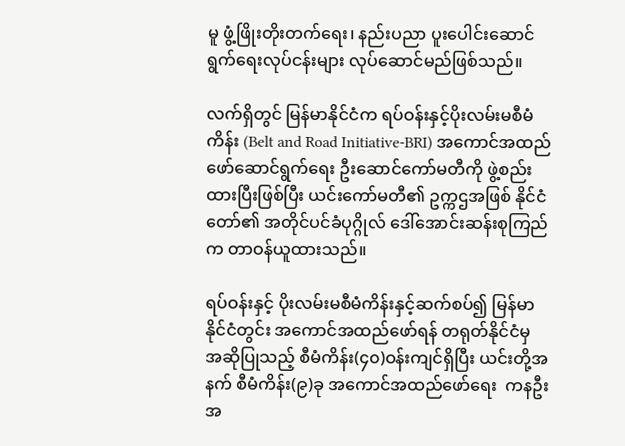မူ ဖွံ့ဖြိုးတိုးတက်ရေး၊ နည်းပညာ ပူးပေါင်းဆောင်ရွက်ရေးလုပ်ငန်းများ လုပ်ဆောင်မည်ဖြစ်သည်။

လက်ရှိတွင် မြန်မာနိုင်ငံက ရပ်ဝန်းနှင့်ပိုးလမ်းမစီမံကိန်း (Belt and Road Initiative-BRI) အကောင်အထည် ဖော်ဆောင်ရွက်ရေး ဦးဆောင်ကော်မတီကို ဖွဲ့စည်းထားပြီးဖြစ်ပြီး ယင်းကော်မတီ၏ ဥက္ကဌအဖြစ် နိုင်ငံတော်၏ အတိုင်ပင်ခံပုဂ္ဂိုလ် ဒေါ်အောင်းဆန်းစုကြည်က တာဝန်ယူထားသည်။

ရပ်ဝန်းနှင့် ပိုးလမ်းမစီမံကိန်းနှင့်ဆက်စပ်၍ မြန်မာနိုင်ငံတွင်း အကောင်အထည်ဖော်ရန် တရုတ်နိုင်ငံမှ အဆိုပြုသည့် စီမံကိန်း(၄၀)ဝန်းကျင်ရှိပြီး ယင်းတို့အနက် စီမံကိန်း(၉)ခု အကောင်အထည်ဖော်ရေး  ကနဦးအ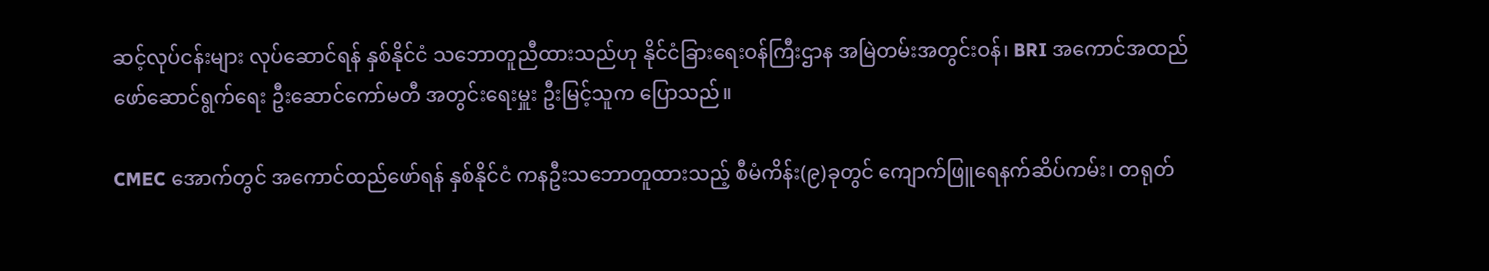ဆင့်လုပ်ငန်းများ လုပ်ဆောင်ရန် နှစ်နိုင်ငံ သဘောတူညီထားသည်ဟု နိုင်ငံခြားရေးဝန်ကြီးဌာန အမြဲတမ်းအတွင်းဝန်၊ BRI အကောင်အထည်ဖော်ဆောင်ရွက်ရေး ဦးဆောင်ကော်မတီ အတွင်းရေးမှူး ဦးမြင့်သူက ပြောသည်။

CMEC အောက်တွင် အကောင်ထည်ဖော်ရန် နှစ်နိုင်ငံ ကနဦးသဘောတူထားသည့် စီမံကိန်း(၉)ခုတွင် ကျောက်ဖြူရေနက်ဆိပ်ကမ်း၊ တရုတ်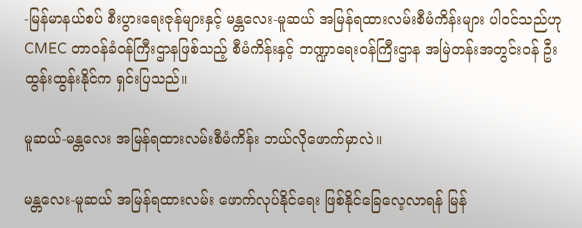-မြန်မာနယ်စပ် စီးပွားရေးဇုန်များနှင့် မန္တလေး-မူဆယ် အမြန်ရထားလမ်းစီမံကိန်းများ ပါဝင်သည်ဟု CMEC တာဝန်ခံဝန်ကြီးဌာနဖြစ်သည့် စီမံကိန်းနှင့် ဘဏ္ဍာရေးဝန်ကြီးဌာန အမြဲတန်းအတွင်းဝန် ဦးထွန်းထွန်းနိုင်က ရှင်းပြသည်။

မူဆယ်-မန္တလေး အမြန်ရထားလမ်းစီမံကိန်း ဘယ်လိုဖောက်မှာလဲ။

မန္တလေး-မူဆယ် အမြန်ရထားလမ်း ဖောက်လုပ်နိုင်ရေး ဖြစ်နိုင်ခြေလေ့လာရန် မြန်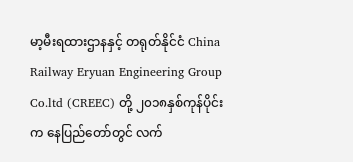မာ့မီးရထားဌာနနှင့် တရုတ်နိုင်ငံ China Railway Eryuan Engineering Group Co.ltd (CREEC) တို့ ၂၀၁၈နှစ်ကုန်ပိုင်းက နေပြည်တော်တွင် လက်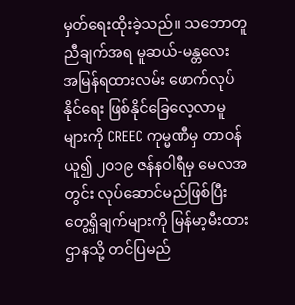မှတ်ရေးထိုးခဲ့သည်။ သဘောတူညီချက်အရ မူဆယ်-မန္တလေး အမြန်ရထားလမ်း ဖောက်လုပ်နိုင်ရေး ဖြစ်နိုင်ခြေလေ့လာမူများကို CREEC ကုမ္မဏီမှ တာဝန်ယူ၍ ၂၀၁၉ ဇန်နဝါရီမှ မေလအတွင်း လုပ်ဆောင်မည်ဖြစ်ပြီး တွေ့ရှိချက်များကို မြန်မာ့မီးထားဌာနသို့ တင်ပြမည်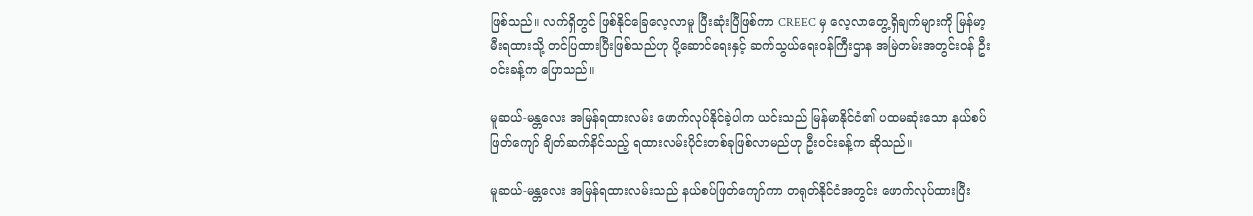ဖြစ်သည်။ လက်ရှိတွင် ဖြစ်နိုင်ခြေလေ့လာမူ ပြီးဆုံးပြီဖြစ်ကာ CREEC မှ လေ့လာတွေ့ရှိချက်များကို မြန်မာ့မီးရထားသို့ တင်ပြထားပြီးဖြစ်သည်ဟု ပို့ဆောင်ရေးနှင့် ဆက်သွယ်ရေးဝန်ကြီးဌာန အမြဲတမ်းအတွင်းဝန် ဦးဝင်းခန့်က ပြောသည်။

မူဆယ်-မန္တလေး အမြန်ရထားလမ်း ဖောက်လုပ်နိုင်ခဲ့ပါက ယင်းသည် မြန်မာနိုင်ငံ၏ ပထမဆုံးသော နယ်စပ်ဖြတ်ကျော် ချိတ်ဆက်နိင်သည့် ရထားလမ်းပိုင်းတစ်ခုဖြစ်လာမည်ဟု ဦးဝင်းခန့်က ဆိုသည်။

မူဆယ်-မန္တလေး အမြန်ရထားလမ်းသည် နယ်စပ်ဖြတ်ကျော်ကာ တရုတ်နိုင်ငံအတွင်း ဖောက်လုပ်ထားပြီး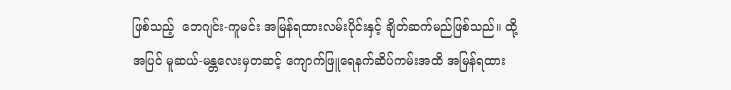ဖြစ်သည့်  ဘေဂျင်း-ကူမင်း အမြန်ရထားလမ်းပိုင်းနှင့် ချိတ်ဆက်မည်ဖြစ်သည်။ ထို့အပြင် မူဆယ်-မန္တလေးမှတဆင့် ကျောက်ဖြူရေနက်ဆိပ်ကမ်းအထိ အမြန်ရထား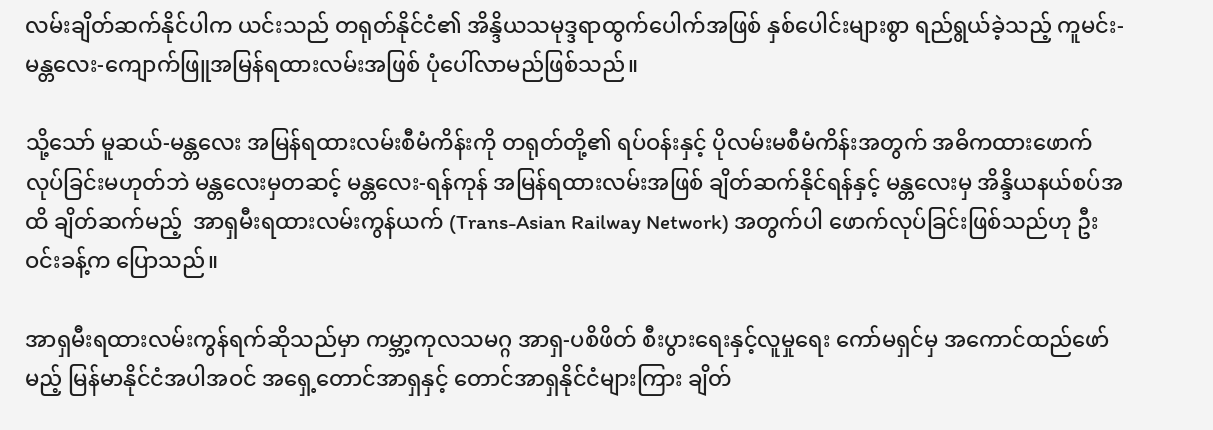လမ်းချိတ်ဆက်နိုင်ပါက ယင်းသည် တရုတ်နိုင်ငံ၏ အိန္ဒိယသမုဒ္ဒရာထွက်ပေါက်အဖြစ် နှစ်ပေါင်းများစွာ ရည်ရွယ်ခဲ့သည့် ကူမင်း-မန္တလေး-ကျောက်ဖြူအမြန်ရထားလမ်းအဖြစ် ပုံပေါ်လာမည်ဖြစ်သည်။

သို့သော် မူဆယ်-မန္တလေး အမြန်ရထားလမ်းစီမံကိန်းကို တရုတ်တို့၏ ရပ်ဝန်းနှင့် ပိုလမ်းမစီမံကိန်းအတွက် အဓိကထားဖောက်လုပ်ခြင်းမဟုတ်ဘဲ မန္တလေးမှတဆင့် မန္တလေး-ရန်ကုန် အမြန်ရထားလမ်းအဖြစ် ချိတ်ဆက်နိုင်ရန်နှင့် မန္တလေးမှ အိန္ဒိယနယ်စပ်အထိ ချိတ်ဆက်မည့်  အာရှမီးရထားလမ်းကွန်ယက် (Trans-Asian Railway Network) အတွက်ပါ ဖောက်လုပ်ခြင်းဖြစ်သည်ဟု ဦးဝင်းခန့်က ပြောသည်။

အာရှမီးရထားလမ်းကွန်ရက်ဆိုသည်မှာ ကမ္ဘာ့ကုလသမဂ္ဂ အာရှ-ပစိဖိတ် စီးပွားရေးနှင့်လူမှုရေး ကော်မရှင်မှ အကောင်ထည်ဖော်မည့် မြန်မာနိုင်ငံအပါအဝင် အရှေ့တောင်အာရှနှင့် တောင်အာရှနိုင်ငံများကြား ချိတ်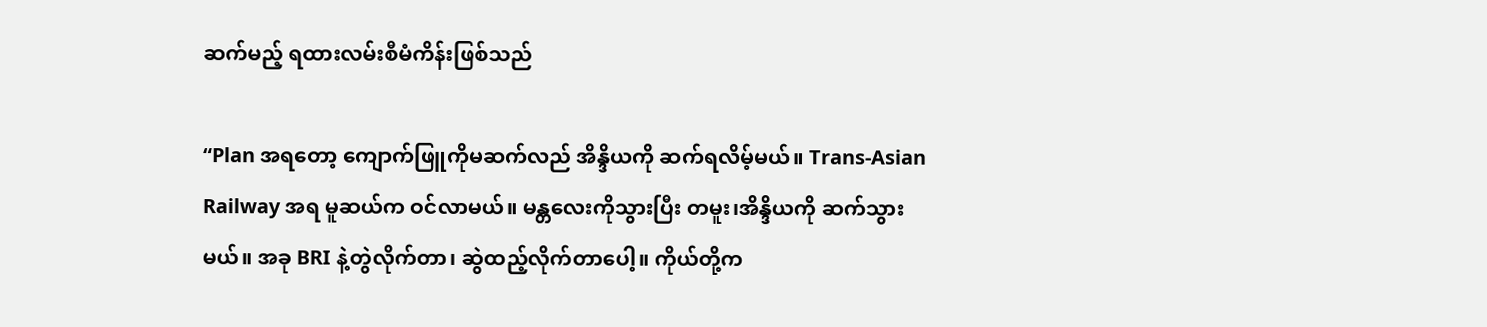ဆက်မည့် ရထားလမ်းစီမံကိန်းဖြစ်သည်

“Plan အရတော့ ကျောက်ဖြူကိုမဆက်လည် အိန္ဒိယကို ဆက်ရလိမ့်မယ်။ Trans-Asian Railway အရ မူဆယ်က ဝင်လာမယ်။ မန္တလေးကိုသွားပြီး တမူး၊အိန္ဒိယကို ဆက်သွားမယ်။ အခု BRI နဲ့တွဲလိုက်တာ၊ ဆွဲထည့်လိုက်တာပေါ့။ ကိုယ်တို့က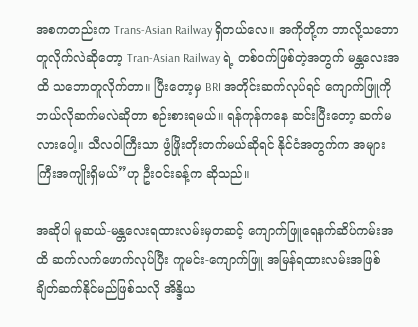အစကတည်းက Trans-Asian Railway ရှိတယ်လေ။ အကိုတို့က ဘာလို့သဘောတူလိုက်လဲဆိုတော့ Tran-Asian Railway ရဲ့ တစ်ဝက်ဖြစ်တဲ့အတွက် မန္တလေးအထိ သဘောတူလိုက်တာ။ ပြီးတော့မှ BRI အတိုင်းဆက်လုပ်ရင် ကျောက်ဖြူကို ဘယ်လိုဆက်မလဲဆိုတာ စဉ်းစားရမယ်။ ရန်ကုန်ကနေ ဆင်းပြီးတော့ ဆက်မလားပေါ့။ သီလဝါကြီးသာ ဖွံဖြိုးတိုးတက်မယ်ဆိုရင် နိုင်ငံအတွက်က အများကြီးအကျိုးရှိမယ်”ဟု ဦးဝင်းခန့်က ဆိုသည်။

အဆိုပါ မူဆယ်-မန္တလေးရထားလမ်းမှတဆင့် ကျောက်ဖြူရေနက်ဆိပ်ကမ်းအထိ ဆက်လက်ဖောက်လုပ်ပြီး ကူမင်း-ကျောက်ဖြူ အမြန်ရထားလမ်းအဖြစ် ချိတ်ဆက်နိုင်မည်ဖြစ်သလို အိန္ဒိယ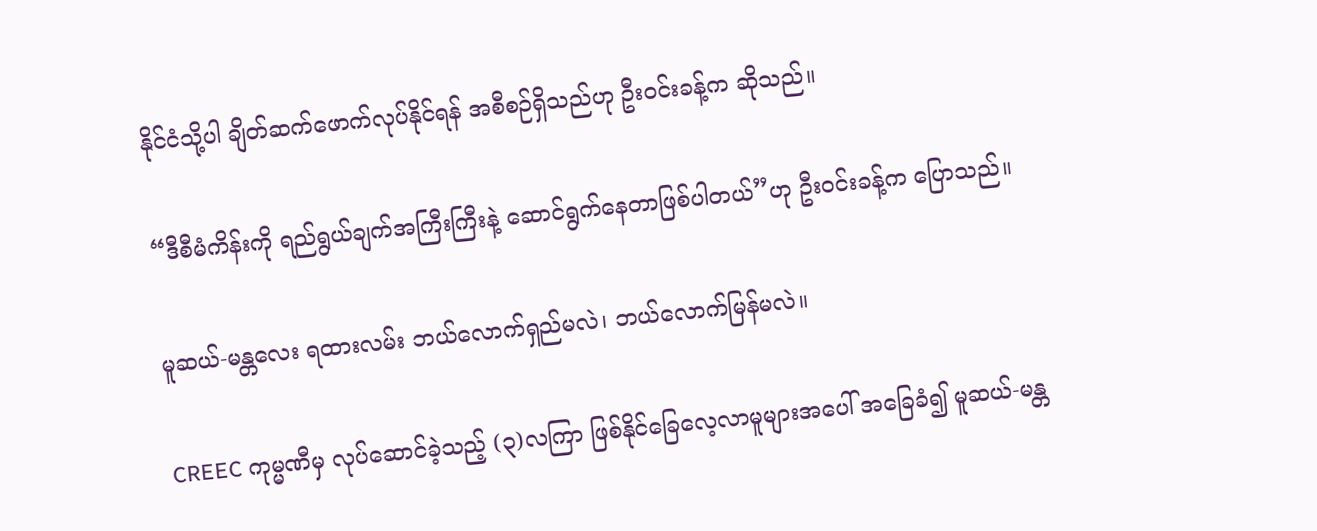နိုင်ငံသို့ပါ ချိတ်ဆက်ဖောက်လုပ်နိုင်ရန် အစီစဉ်ရှိသည်ဟု ဦးဝင်းခန့်က ဆိုသည်။

“ဒီစီမံကိန်းကို ရည်ရွယ်ချက်အကြီးကြီးနဲ့ ဆောင်ရွက်နေတာဖြစ်ပါတယ်”ဟု ဦးဝင်းခန့်က ပြောသည်။

မူဆယ်-မန္တလေး ရထားလမ်း ဘယ်လောက်ရှည်မလဲ၊ ဘယ်လောက်မြန်မလဲ။

CREEC ကုမ္မဏီမှ လုပ်ဆောင်ခဲ့သည့် (၃)လကြာ ဖြစ်နိုင်ခြေလေ့လာမူများအပေါ် အခြေခံ၍ မူဆယ်-မန္တ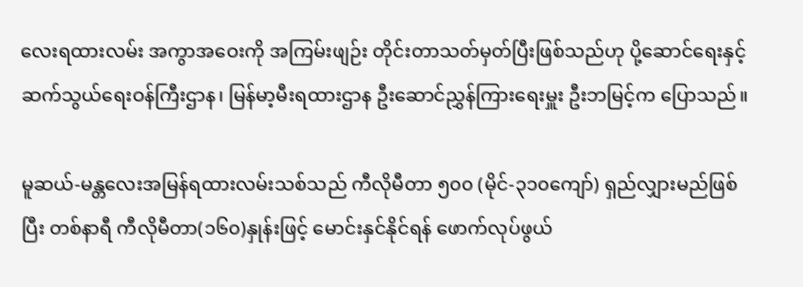လေးရထားလမ်း အကွာအဝေးကို အကြမ်းဖျဉ်း တိုင်းတာသတ်မှတ်ပြီးဖြစ်သည်ဟု ပို့ဆောင်ရေးနှင့် ဆက်သွယ်ရေးဝန်ကြီးဌာန၊ မြန်မာ့မီးရထားဌာန ဦးဆောင်ညွှန်ကြားရေးမှူး ဦးဘမြင့်က ပြောသည်။

မူဆယ်-မန္တလေးအမြန်ရထားလမ်းသစ်သည် ကီလိုမီတာ ၅၀၀ (မိုင်-၃၁၀ကျော်) ရှည်လျှားမည်ဖြစ်ပြီး တစ်နာရီ ကီလိုမီတာ(၁၆၀)နှုန်းဖြင့် မောင်းနှင်နိုင်ရန် ဖောက်လုပ်ဖွယ်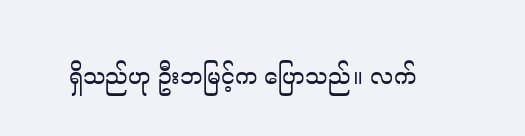ရှိသည်ဟု ဦးဘမြင့်က ပြောသည်။ လက်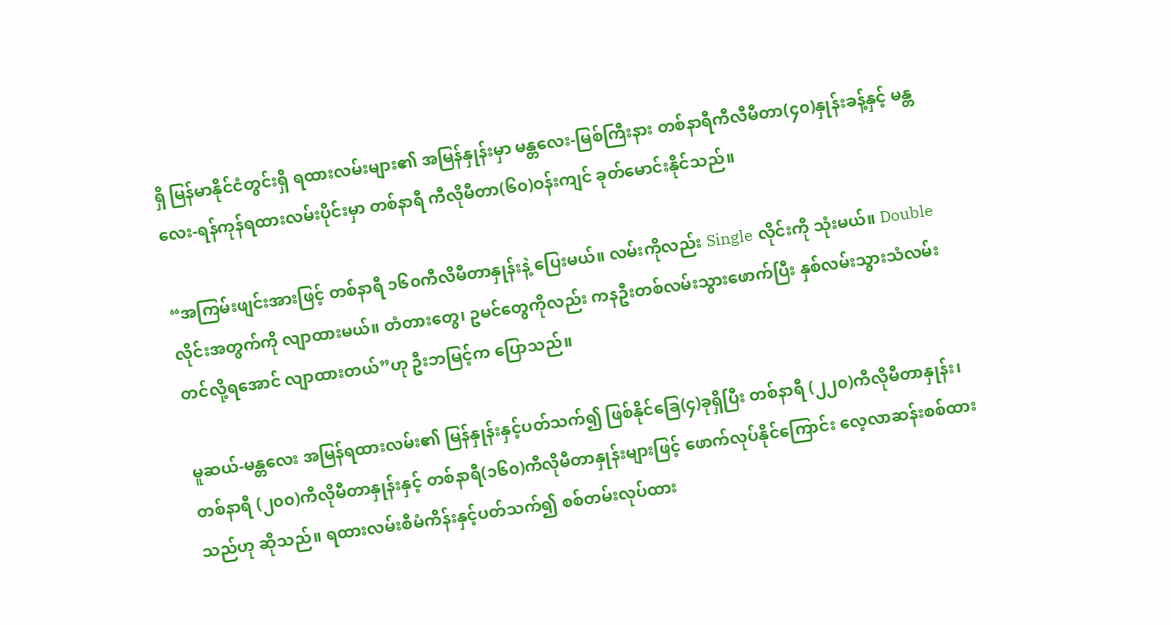ရှိ မြန်မာနိုင်ငံတွင်းရှိ ရထားလမ်းများ၏ အမြန်နှုန်းမှာ မန္တလေး-မြစ်ကြီးနား တစ်နာရီကီလီမီတာ(၄၀)နှုန်းခန့်နှင့် မန္တလေး-ရန်ကုန်ရထားလမ်းပိုင်းမှာ တစ်နာရီ ကီလိုမီတာ(၆၀)ဝန်းကျင် ခုတ်မောင်းနိုင်သည်။

“အကြမ်းဖျင်းအားဖြင့် တစ်နာရီ ၁၆၀ကီလိမီတာနှုန်းနဲ့ ပြေးမယ်။ လမ်းကိုလည်း Single လိုင်းကို သုံးမယ်။ Double လိုင်းအတွက်ကို လျာထားမယ်။ တံတားတွေ၊ ဥမင်တွေကိုလည်း ကနဦးတစ်လမ်းသွားဖောက်ပြီး နှစ်လမ်းသွားသံလမ်းတင်လို့ရအောင် လျာထားတယ်”ဟု ဦးဘမြင့်က ပြောသည်။

မူဆယ်-မန္တလေး အမြန်ရထားလမ်း၏ မြန်နှုန်းနှင့်ပတ်သက်၍ ဖြစ်နိုင်ခြေ(၄)ခုရှိပြီး တစ်နာရီ (၂၂၀)ကီလိုမီတာနှုန်း၊ တစ်နာရီ (၂၀၀)ကီလိုမီတာနှုန်းနှင့် တစ်နာရီ(၁၆၀)ကီလိုမီတာနှုန်းများဖြင့် ဖောက်လုပ်နိုင်ကြောင်း လေ့လာဆန်းစစ်ထားသည်ဟု ဆိုသည်။ ရထားလမ်းစီမံကိန်းနှင့်ပတ်သက်၍ စစ်တမ်းလုပ်ထား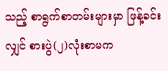သည့် စာရွက်စာတမ်းများမှာ ဖြန့်ခင်းလျှင် စားပွဲ(၂)လုံးစာမက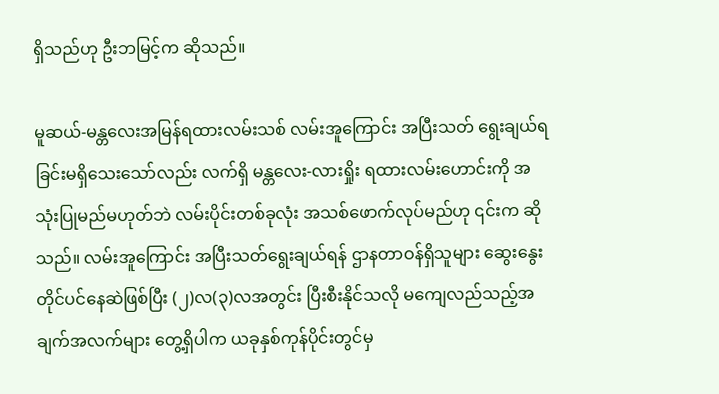ရှိသည်ဟု ဦးဘမြင့်က ဆိုသည်။

မူဆယ်-မန္တလေးအမြန်ရထားလမ်းသစ် လမ်းအူကြောင်း အပြီးသတ် ရွေးချယ်ရခြင်းမရှိသေးသော်လည်း လက်ရှိ မန္တလေး-လားရှိုး ရထားလမ်းဟောင်းကို အသုံးပြုမည်မဟုတ်ဘဲ လမ်းပိုင်းတစ်ခုလုံး အသစ်ဖောက်လုပ်မည်ဟု ၎င်းက ဆိုသည်။ လမ်းအူကြောင်း အပြီးသတ်ရွေးချယ်ရန် ဌာနတာဝန်ရှိသူများ ဆွေးနွေးတိုင်ပင်နေဆဲဖြစ်ပြီး (၂)လ(၃)လအတွင်း ပြီးစီးနိုင်သလို မကျေလည်သည့်အချက်အလက်များ တွေ့ရှိပါက ယခုနှစ်ကုန်ပိုင်းတွင်မှ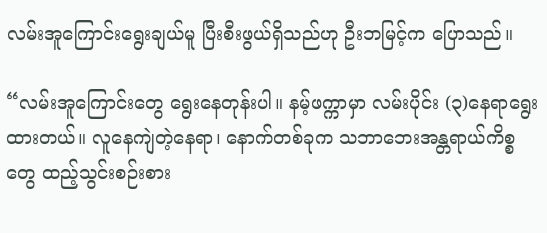လမ်းအူကြောင်းရွေးချယ်မူ ပြီးစီးဖွယ်ရှိသည်ဟု ဦးဘမြင့်က ပြောသည်။

“လမ်းအူကြောင်းတွေ ရွေးနေတုန်းပါ။ နမ့်ဖက္ကာမှာ လမ်းပိုင်း (၃)နေရာရွေးထားတယ်။ လူနေကျဲတဲ့နေရာ၊ နောက်တစ်ခုက သဘာဘေးအန္တရာယ်ကိစ္စတွေ ထည့်သွင်းစဉ်းစား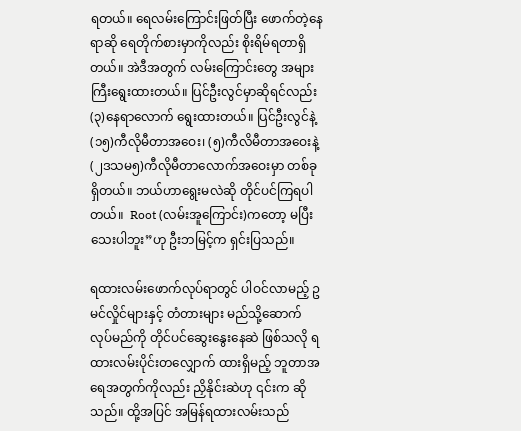ရတယ်။ ရေလမ်းကြောင်းဖြတ်ပြီး ဖောက်တဲ့နေရာဆို ရေတိုက်စားမှာကိုလည်း စိုးရိမ်ရတာရှိတယ်။ အဲဒီအတွက် လမ်းကြောင်းတွေ အများကြီးရွေးထားတယ်။ ပြင်ဦးလွင်မှာဆိုရင်လည်း (၃)နေရာလောက် ရွေးထားတယ်။ ပြင်ဦးလွင်နဲ့ (၁၅)ကီလိုမီတာအဝေး၊ (၅)ကီလိမီတာအဝေးနဲ့ (၂ဒသမ၅)ကီလိုမီတာလောက်အဝေးမှာ တစ်ခုရှိတယ်။ ဘယ်ဟာရွေးမလဲဆို တိုင်ပင်ကြရပါတယ်။  Root (လမ်းအူကြောင်း)ကတော့ မပြီးသေးပါဘူး”ဟု ဦးဘမြင့်က ရှင်းပြသည်။

ရထားလမ်းဖောက်လုပ်ရာတွင် ပါဝင်လာမည့် ဥမင်လှိုင်များနှင့် တံတားများ မည်သို့ဆောက်လုပ်မည်ကို တိုင်ပင်ဆွေးနွေးနေဆဲ ဖြစ်သလို ရထားလမ်းပိုင်းတလျှောက် ထားရှိမည့် ဘူတာအရေအတွက်ကိုလည်း ညှိနိုင်းဆဲဟု ၎င်းက ဆိုသည်။ ထို့အပြင် အမြန်ရထားလမ်းသည်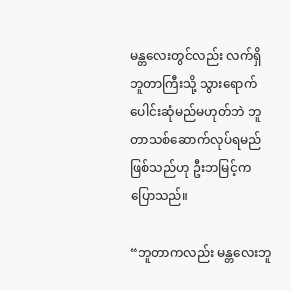မန္တလေးတွင်လည်း လက်ရှိဘူတာကြီးသို့ သွားရောက်ပေါင်းဆုံမည်မဟုတ်ဘဲ ဘူတာသစ်ဆောက်လုပ်ရမည်ဖြစ်သည်ဟု ဦးဘမြင့်က ပြောသည်။

“ဘူတာကလည်း မန္တလေးဘူ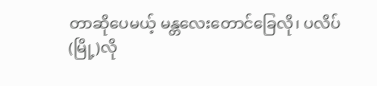တာဆိုပေမယ့် မန္တလေးတောင်ခြေလို၊ ပလိပ်(မြို့)လို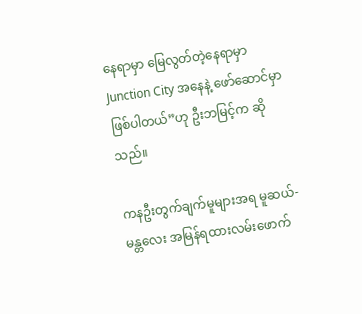နေရာမှာ မြေလွတ်တဲ့နေရာမှာ Junction City အနေနဲ့ ဖော်ဆောင်မှာဖြစ်ပါတယ်”ဟု ဦးဘမြင့်က ဆိုသည်။

ကနဦးတွက်ချက်မူများအရ မူဆယ်-မန္တလေး အမြန်ရထားလမ်းဖောက်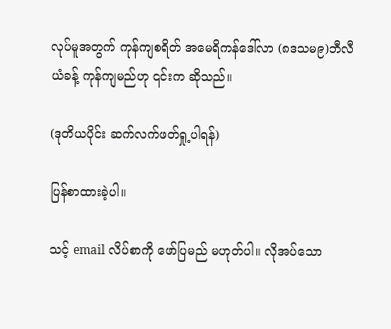လုပ်မူအတွက် ကုန်ကျစရိတ် အမေရိကန်ဒေါ်လာ (၈ဒသမ၉)ဘီလီယံခန့် ကုန်ကျမည်ဟု ၎င်းက ဆိုသည်။

(ဒုတိယပိုင်း ဆက်လက်ဖတ်ရှု့ပါရန်)

ပြန်စာထားခဲ့ပါ။

သင့် email လိပ်စာကို ဖော်ပြမည် မဟုတ်ပါ။ လိုအပ်သော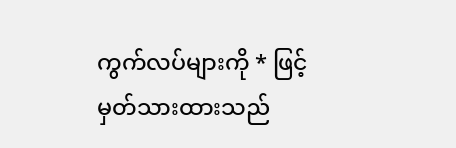ကွက်လပ်များကို * ဖြင့်မှတ်သားထားသည်